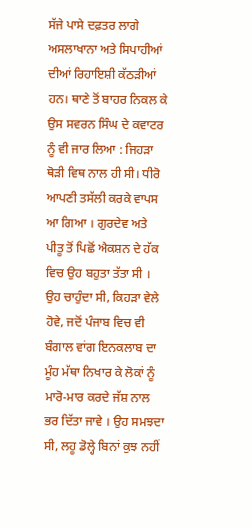ਸੱਜੇ ਪਾਸੇ ਦਫ਼ਤਰ ਲਾਗੇ ਅਸਲਾਖਾਨਾ ਅਤੇ ਸਿਪਾਹੀਆਂ ਦੀਆਂ ਰਿਹਾਇਸ਼ੀ ਕੱਠੜੀਆਂ ਹਨ। ਥਾਣੇ ਤੋਂ ਬਾਹਰ ਨਿਕਲ ਕੇ ਉਸ ਸਵਰਨ ਸਿੰਘ ਦੇ ਕਵਾਟਰ ਨੂੰ ਵੀ ਜਾਰ ਲਿਆ : ਜਿਹੜਾ ਥੋੜੀ ਵਿਥ ਨਾਲ ਹੀ ਸੀ। ਧੀਰੋ ਆਪਣੀ ਤਸੱਲੀ ਕਰਕੇ ਵਾਪਸ ਆ ਗਿਆ । ਗੁਰਦੇਵ ਅਤੇ ਪੀਤੂ ਤੋਂ ਪਿਛੋਂ ਐਕਸ਼ਨ ਦੇ ਹੱਕ ਵਿਚ ਉਹ ਬਹੁਤਾ ਤੱਤਾ ਸੀ । ਉਹ ਚਾਹੁੰਦਾ ਸੀ, ਕਿਹੜਾ ਵੇਲੇ ਹੋਵੇ, ਜਦੋਂ ਪੰਜਾਬ ਵਿਚ ਵੀ ਬੰਗਾਲ ਵਾਂਗ ਇਨਕਲਾਬ ਦਾ ਮੂੰਹ ਮੱਥਾ ਨਿਖਾਰ ਕੇ ਲੋਕਾਂ ਨੂੰ ਮਾਰੋ-ਮਾਰ ਕਰਦੇ ਜੱਸ਼ ਨਾਲ ਭਰ ਦਿੱਤਾ ਜਾਵੇ । ਉਹ ਸਮਝਦਾ ਸੀ, ਲਹੂ ਡੋਲ੍ਹੇ ਬਿਨਾਂ ਕੁਝ ਨਹੀਂ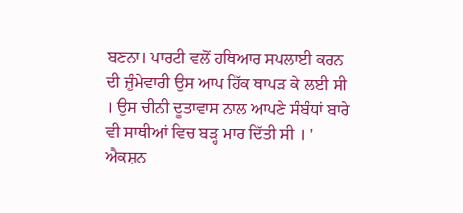ਬਣਨਾ। ਪਾਰਟੀ ਵਲੋਂ ਹਥਿਆਰ ਸਪਲਾਈ ਕਰਨ ਦੀ ਜ਼ੁੰਮੇਵਾਰੀ ਉਸ ਆਪ ਹਿੱਕ ਥਾਪੜ ਕੇ ਲਈ ਸੀ । ਉਸ ਚੀਨੀ ਦੂਤਾਵਾਸ ਨਾਲ ਆਪਣੇ ਸੰਬੰਧਾਂ ਬਾਰੇ ਵੀ ਸਾਥੀਆਂ ਵਿਚ ਬੜ੍ਹ ਮਾਰ ਦਿੱਤੀ ਸੀ । '
ਐਕਸ਼ਨ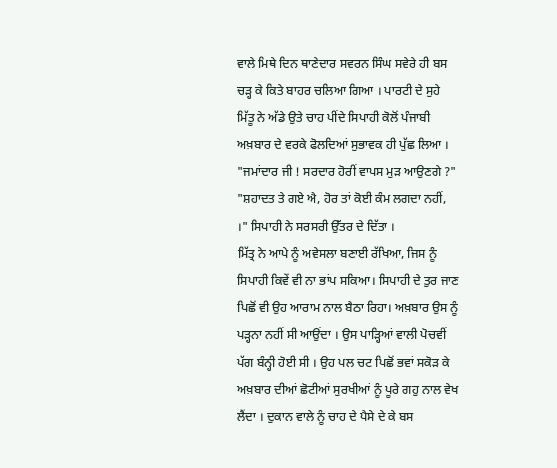ਵਾਲੇ ਮਿਥੇ ਦਿਨ ਥਾਣੇਦਾਰ ਸਵਰਨ ਸਿੰਘ ਸਵੇਰੇ ਹੀ ਬਸ ਚੜ੍ਹ ਕੇ ਕਿਤੇ ਬਾਹਰ ਚਲਿਆ ਗਿਆ । ਪਾਰਟੀ ਦੇ ਸੁਹੇ ਮਿੱਤੂ ਨੇ ਅੱਡੇ ਉਤੇ ਚਾਹ ਪੀਂਦੇ ਸਿਪਾਹੀ ਕੋਲੋਂ ਪੰਜਾਬੀ ਅਖ਼ਬਾਰ ਦੇ ਵਰਕੇ ਫੋਲਦਿਆਂ ਸੁਭਾਵਕ ਹੀ ਪੁੱਛ ਲਿਆ ।
"ਜਮਾਂਦਾਰ ਜੀ ! ਸਰਦਾਰ ਹੋਰੀਂ ਵਾਪਸ ਮੁੜ ਆਉਣਗੇ ?"
"ਸ਼ਹਾਦਤ ਤੇ ਗਏ ਐ, ਹੋਰ ਤਾਂ ਕੋਈ ਕੰਮ ਲਗਦਾ ਨਹੀਂ, ।" ਸਿਪਾਹੀ ਨੇ ਸਰਸਰੀ ਉੱਤਰ ਦੇ ਦਿੱਤਾ ।
ਮਿੱਤ੍ਰ ਨੇ ਆਪੇ ਨੂੰ ਅਵੇਸਲਾ ਬਣਾਈ ਰੱਖਿਆ, ਜਿਸ ਨੂੰ ਸਿਪਾਹੀ ਕਿਵੇਂ ਵੀ ਨਾ ਭਾਂਪ ਸਕਿਆ। ਸਿਪਾਹੀ ਦੇ ਤੁਰ ਜਾਣ ਪਿਛੋਂ ਵੀ ਉਹ ਆਰਾਮ ਨਾਲ ਬੈਠਾ ਰਿਹਾ। ਅਖ਼ਬਾਰ ਉਸ ਨੂੰ ਪੜ੍ਹਨਾ ਨਹੀਂ ਸੀ ਆਉਂਦਾ । ਉਸ ਪਾੜ੍ਹਿਆਂ ਵਾਲੀ ਪੋਚਵੀਂ ਪੱਗ ਬੰਨ੍ਹੀ ਹੋਈ ਸੀ । ਉਹ ਪਲ ਚਟ ਪਿਛੋਂ ਭਵਾਂ ਸਕੋੜ ਕੇ ਅਖ਼ਬਾਰ ਦੀਆਂ ਛੋਟੀਆਂ ਸੁਰਖੀਆਂ ਨੂੰ ਪੂਰੇ ਗਹੁ ਨਾਲ ਵੇਖ ਲੈਂਦਾ । ਦੁਕਾਨ ਵਾਲੇ ਨੂੰ ਚਾਹ ਦੇ ਪੈਸੇ ਦੇ ਕੇ ਬਸ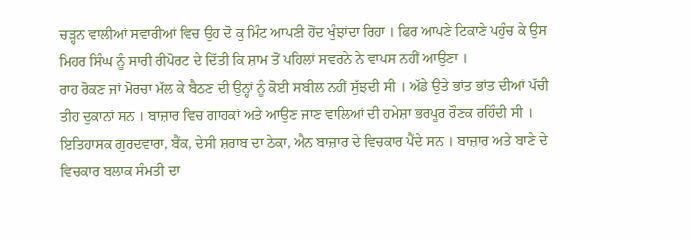ਚੜ੍ਹਨ ਵਾਲੀਆਂ ਸਵਾਰੀਆਂ ਵਿਚ ਉਹ ਦੋ ਕੁ ਮਿੰਟ ਆਪਣੀ ਹੋਂਦ ਖੁੰਝਾਂਦਾ ਰਿਹਾ । ਫਿਰ ਆਪਣੇ ਟਿਕਾਣੇ ਪਹੁੰਚ ਕੇ ਉਸ ਮਿਹਰ ਸਿੰਘ ਨੂੰ ਸਾਰੀ ਰੀਪੋਰਟ ਦੇ ਦਿੱਤੀ ਕਿ ਸ਼ਾਮ ਤੋਂ ਪਹਿਲਾਂ ਸਵਰਨੇ ਨੇ ਵਾਪਸ ਨਹੀਂ ਆਉਣਾ ।
ਰਾਹ ਰੋਕਣ ਜਾਂ ਮੋਰਚਾ ਮੱਲ ਕੇ ਬੈਠਣ ਦੀ ਉਨ੍ਹਾਂ ਨੂੰ ਕੋਈ ਸਬੀਲ ਨਹੀਂ ਸੁੱਝਦੀ ਸੀ । ਅੱਡੇ ਉਤੇ ਭਾਂਤ ਭਾਂਤ ਦੀਆਂ ਪੱਚੀ ਤੀਹ ਦੁਕਾਨਾਂ ਸਨ । ਬਾਜ਼ਾਰ ਵਿਚ ਗਾਹਕਾਂ ਅਤੇ ਆਉਣ ਜਾਣ ਵਾਲਿਆਂ ਦੀ ਹਮੇਸ਼ਾ ਭਰਪੂਰ ਰੌਣਕ ਰਹਿੰਦੀ ਸੀ । ਇਤਿਹਾਸਕ ਗੁਰਦਵਾਰਾ, ਬੈਂਕ, ਦੇਸੀ ਸ਼ਰਾਬ ਦਾ ਠੇਕਾ, ਐਨ ਬਾਜ਼ਾਰ ਦੇ ਵਿਚਕਾਰ ਪੈਂਦੇ ਸਨ । ਬਾਜ਼ਾਰ ਅਤੇ ਬਾਣੇ ਦੇ ਵਿਚਕਾਰ ਬਲਾਕ ਸੰਮਤੀ ਦਾ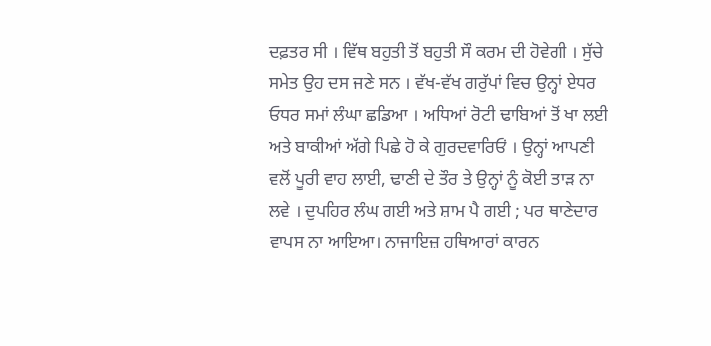ਦਫ਼ਤਰ ਸੀ । ਵਿੱਥ ਬਹੁਤੀ ਤੋਂ ਬਹੁਤੀ ਸੌ ਕਰਮ ਦੀ ਹੋਵੇਗੀ । ਸੁੱਚੇ ਸਮੇਤ ਉਹ ਦਸ ਜਣੇ ਸਨ । ਵੱਖ-ਵੱਖ ਗਰੁੱਪਾਂ ਵਿਚ ਉਨ੍ਹਾਂ ਏਧਰ ਓਧਰ ਸਮਾਂ ਲੰਘਾ ਛਡਿਆ । ਅਧਿਆਂ ਰੋਟੀ ਢਾਬਿਆਂ ਤੋਂ ਖਾ ਲਈ ਅਤੇ ਬਾਕੀਆਂ ਅੱਗੇ ਪਿਛੇ ਹੋ ਕੇ ਗੁਰਦਵਾਰਿਓਂ । ਉਨ੍ਹਾਂ ਆਪਣੀ ਵਲੋਂ ਪੂਰੀ ਵਾਹ ਲਾਈ, ਢਾਣੀ ਦੇ ਤੌਰ ਤੇ ਉਨ੍ਹਾਂ ਨੂੰ ਕੋਈ ਤਾੜ ਨਾ ਲਵੇ । ਦੁਪਹਿਰ ਲੰਘ ਗਈ ਅਤੇ ਸ਼ਾਮ ਪੈ ਗਈ ; ਪਰ ਥਾਣੇਦਾਰ ਵਾਪਸ ਨਾ ਆਇਆ। ਨਾਜਾਇਜ਼ ਹਥਿਆਰਾਂ ਕਾਰਨ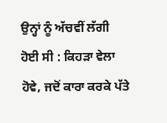ਉਨ੍ਹਾਂ ਨੂੰ ਅੱਚਵੀਂ ਲੱਗੀ ਹੋਈ ਸੀ : ਕਿਹੜਾ ਵੇਲਾ ਹੋਵੇ, ਜਦੋਂ ਕਾਰਾ ਕਰਕੇ ਪੱਤੇ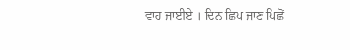ਵਾਹ ਜਾਈਏ । ਦਿਨ ਛਿਪ ਜਾਣ ਪਿਛੋਂ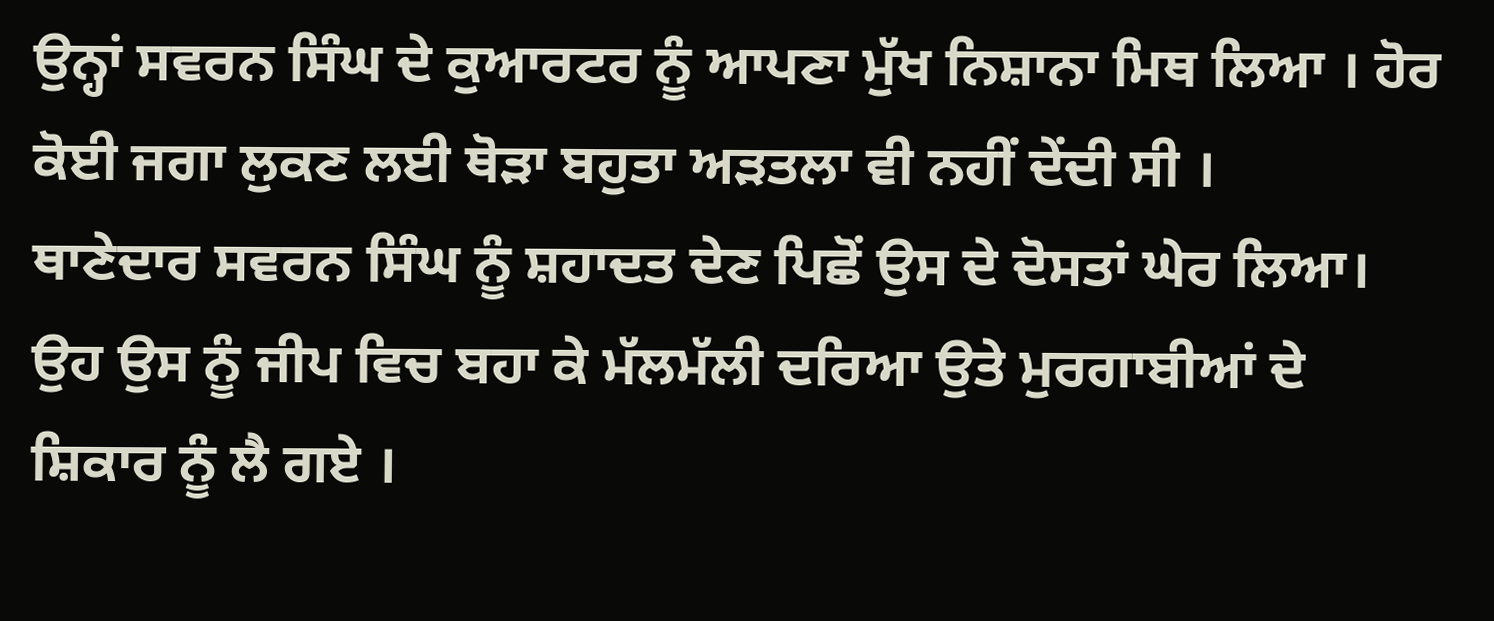ਉਨ੍ਹਾਂ ਸਵਰਨ ਸਿੰਘ ਦੇ ਕੁਆਰਟਰ ਨੂੰ ਆਪਣਾ ਮੁੱਖ ਨਿਸ਼ਾਨਾ ਮਿਥ ਲਿਆ । ਹੋਰ ਕੋਈ ਜਗਾ ਲੁਕਣ ਲਈ ਥੋੜਾ ਬਹੁਤਾ ਅੜਤਲਾ ਵੀ ਨਹੀਂ ਦੇਂਦੀ ਸੀ ।
ਥਾਣੇਦਾਰ ਸਵਰਨ ਸਿੰਘ ਨੂੰ ਸ਼ਹਾਦਤ ਦੇਣ ਪਿਛੋਂ ਉਸ ਦੇ ਦੋਸਤਾਂ ਘੇਰ ਲਿਆ। ਉਹ ਉਸ ਨੂੰ ਜੀਪ ਵਿਚ ਬਹਾ ਕੇ ਮੱਲਮੱਲੀ ਦਰਿਆ ਉਤੇ ਮੁਰਗਾਬੀਆਂ ਦੇ ਸ਼ਿਕਾਰ ਨੂੰ ਲੈ ਗਏ ।